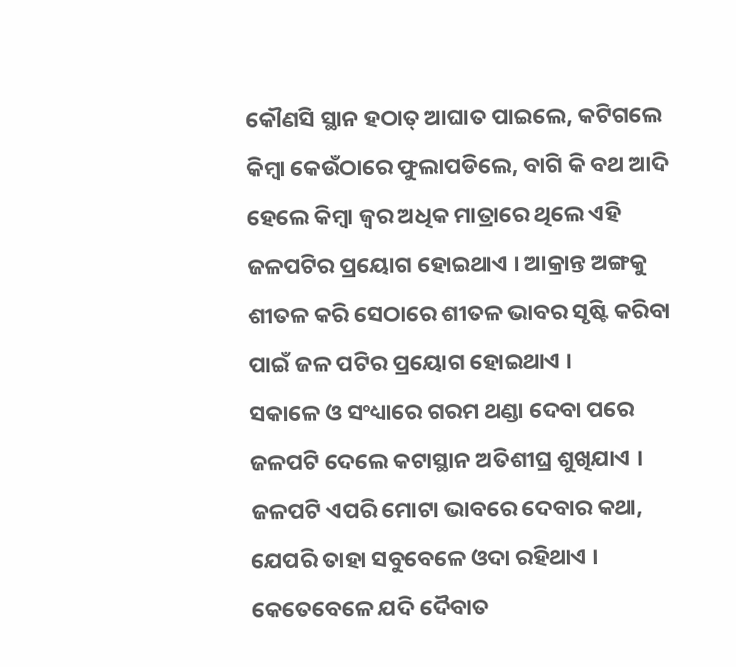କୌଣସି ସ୍ଥାନ ହଠାତ୍ ଆଘାତ ପାଇଲେ, କଟିଗଲେ କିମ୍ବା କେଉଁଠାରେ ଫୁଲାପଡିଲେ, ବାଗି କି ବଥ ଆଦି ହେଲେ କିମ୍ବା ଜ୍ଵର ଅଧିକ ମାତ୍ରାରେ ଥିଲେ ଏହି ଜଳପଟିର ପ୍ରୟୋଗ ହୋଇଥାଏ । ଆକ୍ରାନ୍ତ ଅଙ୍ଗକୁ ଶୀତଳ କରି ସେଠାରେ ଶୀତଳ ଭାବର ସୃଷ୍ଟି କରିବା ପାଇଁ ଜଳ ପଟିର ପ୍ରୟୋଗ ହୋଇଥାଏ ।
ସକାଳେ ଓ ସଂଧ୍ୟାରେ ଗରମ ଥଣ୍ଡା ଦେବା ପରେ ଜଳପଟି ଦେଲେ କଟାସ୍ଥାନ ଅତିଶୀଘ୍ର ଶୁଖିଯାଏ । ଜଳପଟି ଏପରି ମୋଟା ଭାବରେ ଦେବାର କଥା, ଯେପରି ତାହା ସବୁବେଳେ ଓଦା ରହିଥାଏ । କେତେବେଳେ ଯଦି ଦୈବାତ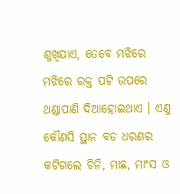ଶୁଖିଯାଏ, ତେବେ ମଝିରେ ମଝିରେ ରକ୍ତ ପଟି ଉପରେ ଥଣ୍ଡାପାଣି ଦିଆହୋଇଥାଏ । ଏଣୁ କୌଣସି ସ୍ଥାନ ବଡ ଧରଣର କଟିଗଲେ ଚିନି, ମାଛ, ମାଂସ ଓ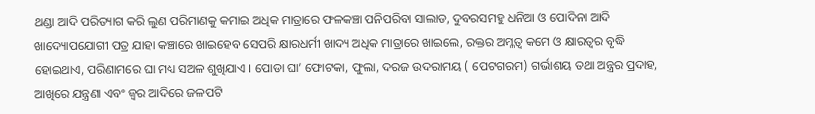ଥଣ୍ଡା ଆଦି ପରିତ୍ୟାଗ କରି ଲୁଣ ପରିମାଣକୁ କମାଇ ଅଧିକ ମାତ୍ରାରେ ଫଳକଞ୍ଚା ପନିପରିବା ସାଲାଡ, ଦୁବରସମହୁ ଧନିଆ ଓ ପୋଦିନା ଆଦି ଖାଦ୍ୟୋପଯୋଗୀ ପତ୍ର ଯାହା କଞ୍ଚାରେ ଖାଇହେବ ସେପରି କ୍ଷାରଧର୍ମୀ ଖାଦ୍ୟ ଅଧିକ ମାତ୍ରାରେ ଖାଇଲେ, ରକ୍ତର ଅମ୍ଳତ୍ଵ କମେ ଓ କ୍ଷାରତ୍ଵର ବୃଦ୍ଧି ହୋଇଥାଏ, ପରିଣାମରେ ଘା ମଧ୍ୟ ସଅଳ ଶୁଖିଯାଏ । ପୋଡା ଘା’ ଫୋଟକା, ଫୁଲା, ଦରଜ ଉଦରାମୟ ( ପେଟଗରମ) ଗର୍ଭାଶୟ ତଥା ଅନ୍ତ୍ରର ପ୍ରଦାହ, ଆଖିରେ ଯନ୍ତ୍ରଣା ଏବଂ ଜ୍ଵର ଆଦିରେ ଜଳପଟି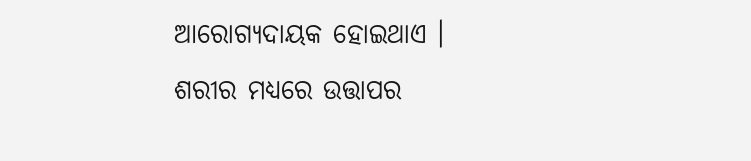ଆରୋଗ୍ୟଦାୟକ ହୋଇଥାଏ ।
ଶରୀର ମଧ୍ୟରେ ଉତ୍ତାପର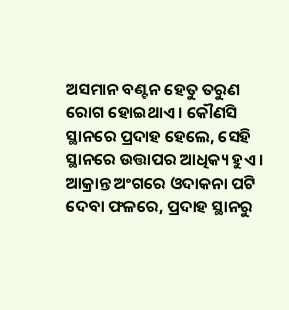ଅସମାନ ବଣ୍ଟନ ହେତୁ ତରୁଣ ରୋଗ ହୋଇଥାଏ । କୌଣସି ସ୍ଥାନରେ ପ୍ରଦାହ ହେଲେ, ସେହି ସ୍ଥାନରେ ଉତ୍ତାପର ଆଧିକ୍ୟ ହୁଏ । ଆକ୍ରାନ୍ତ ଅଂଗରେ ଓଦାକନା ପଟି ଦେବା ଫଳରେ, ପ୍ରଦାହ ସ୍ଥାନରୁ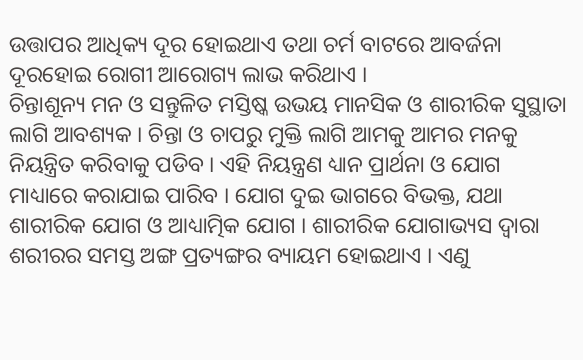ଉତ୍ତାପର ଆଧିକ୍ୟ ଦୂର ହୋଇଥାଏ ତଥା ଚର୍ମ ବାଟରେ ଆବର୍ଜନା ଦୂରହୋଇ ରୋଗୀ ଆରୋଗ୍ୟ ଲାଭ କରିଥାଏ ।
ଚିନ୍ତାଶୂନ୍ୟ ମନ ଓ ସନ୍ତୁଳିତ ମସ୍ତିଷ୍କ ଉଭୟ ମାନସିକ ଓ ଶାରୀରିକ ସୁସ୍ଥାତା ଲାଗି ଆବଶ୍ୟକ । ଚିନ୍ତା ଓ ଚାପରୁ ମୁକ୍ତି ଲାଗି ଆମକୁ ଆମର ମନକୁ ନିୟନ୍ତ୍ରିତ କରିବାକୁ ପଡିବ । ଏହି ନିୟନ୍ତ୍ରଣ ଧ୍ୟାନ ପ୍ରାର୍ଥନା ଓ ଯୋଗ ମାଧ୍ୟାରେ କରାଯାଇ ପାରିବ । ଯୋଗ ଦୁଇ ଭାଗରେ ବିଭକ୍ତ, ଯଥା ଶାରୀରିକ ଯୋଗ ଓ ଆଧ୍ୟାତ୍ମିକ ଯୋଗ । ଶାରୀରିକ ଯୋଗାଭ୍ୟସ ଦ୍ଵାରା ଶରୀରର ସମସ୍ତ ଅଙ୍ଗ ପ୍ରତ୍ୟଙ୍ଗର ବ୍ୟାୟମ ହୋଇଥାଏ । ଏଣୁ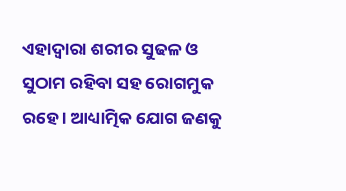ଏହାଦ୍ଵାରା ଶରୀର ସୁଢଳ ଓ ସୁଠାମ ରହିବା ସହ ରୋଗମୁକ ରହେ । ଆଧ୍ୟାତ୍ମିକ ଯୋଗ ଜଣକୁ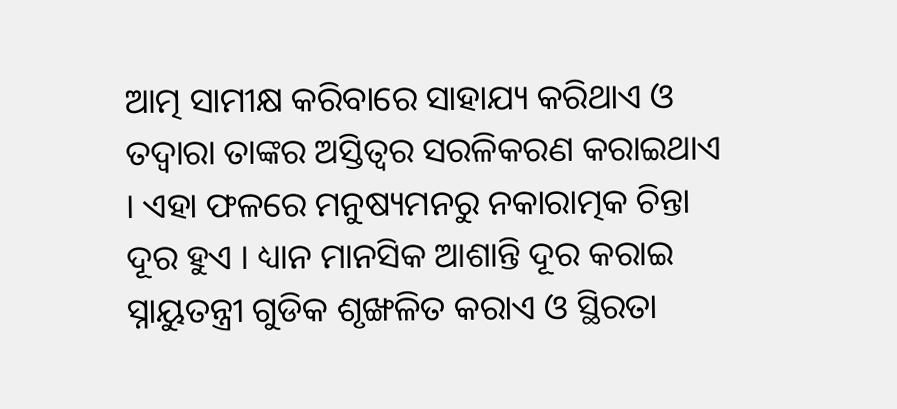ଆତ୍ମ ସାମୀକ୍ଷ କରିବାରେ ସାହାଯ୍ୟ କରିଥାଏ ଓ ତଦ୍ଵାରା ତାଙ୍କର ଅସ୍ତିତ୍ଵର ସରଳିକରଣ କରାଇଥାଏ । ଏହା ଫଳରେ ମନୁଷ୍ୟମନରୁ ନକାରାତ୍ମକ ଚିନ୍ତା ଦୂର ହୁଏ । ଧ୍ୟାନ ମାନସିକ ଆଶାନ୍ତି ଦୂର କରାଇ ସ୍ନାୟୁତନ୍ତ୍ରୀ ଗୁଡିକ ଶୃଙ୍ଖଳିତ କରାଏ ଓ ସ୍ଥିରତା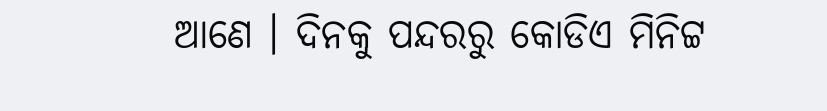ଆଣେ । ଦିନକୁ ପନ୍ଦରରୁ କୋଡିଏ ମିନିଟ୍ଟ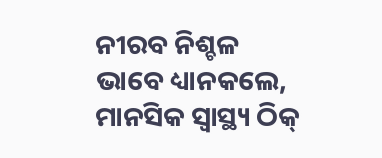ନୀରବ ନିଶ୍ଚଳ ଭାବେ ଧ୍ୟାନକଲେ, ମାନସିକ ସ୍ୱାସ୍ଥ୍ୟ ଠିକ୍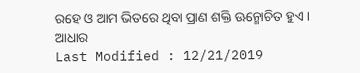ରହେ ଓ ଆମ ଭିତରେ ଥିବା ପ୍ରାଣ ଶକ୍ତି ଊନ୍ମୋଚିତ ହୁଏ ।
ଆଧାର
Last Modified : 12/21/2019